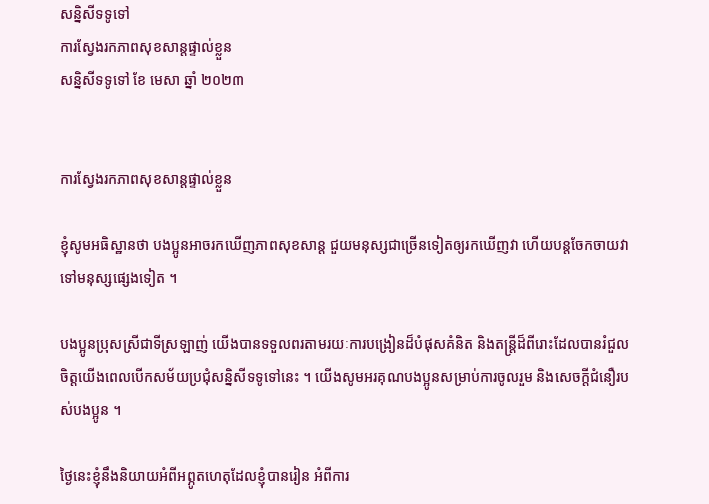សន្និសីទទូទៅ
ការស្វែងរកភាពសុខសាន្តផ្ទាល់ខ្លួន
សន្និសីទទូទៅ ខែ មេសា ឆ្នាំ ២០២៣


ការស្វែងរកភាពសុខសាន្តផ្ទាល់ខ្លួន

ខ្ញុំសូមអធិស្ឋានថា បងប្អូនអាចរកឃើញភាពសុខសាន្ត ជួយមនុស្សជាច្រើនទៀតឲ្យរកឃើញវា ហើយបន្តចែកចាយវាទៅមនុស្សផ្សេងទៀត ។

បងប្អូនប្រុសស្រីជាទីស្រឡាញ់ យើងបានទទួលពរតាមរយៈការបង្រៀនដ៏បំផុសគំនិត និងតន្ត្រីដ៏ពីរោះដែលបានរំជួលចិត្តយើងពេលបើកសម័យប្រជុំសន្និសីទទូទៅនេះ ។ យើងសូមអរគុណបងប្អូនសម្រាប់ការចូលរួម និងសេចក្តីជំនឿរបស់បងប្អូន ។

ថ្ងៃនេះខ្ញុំនឹងនិយាយអំពីអព្ភូតហេតុដែលខ្ញុំបានរៀន អំពីការ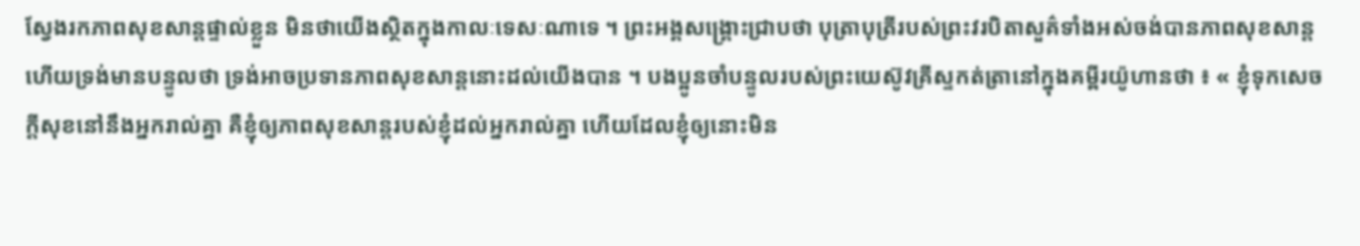ស្វែងរកភាពសុខសាន្តផ្ទាល់ខ្លួន មិនថាយើងស្ថិតក្នុងកាលៈទេសៈណាទេ ។ ព្រះអង្គសង្គ្រោះជ្រាបថា បុត្រាបុត្រីរបស់ព្រះវរបិតាសួគ៌ទាំងអស់ចង់បានភាពសុខសាន្ត ហើយទ្រង់មានបន្ទូលថា ទ្រង់អាចប្រទានភាពសុខសាន្តនោះដល់យើងបាន ។ បងប្អូនចាំបន្ទូលរបស់ព្រះយេស៊ូវគ្រីស្ទកត់ត្រានៅក្នុងគម្ពីរយ៉ូហានថា ៖ « ខ្ញុំទុកសេចក្តីសុខនៅនឹងអ្នករាល់គ្នា គឺខ្ញុំឲ្យភាពសុខសាន្តរបស់ខ្ញុំដល់អ្នករាល់គ្នា ហើយដែលខ្ញុំឲ្យនោះមិន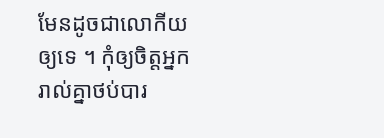មែនដូចជាលោកីយឲ្យទេ ។ កុំឲ្យចិត្តអ្នករាល់គ្នាថប់បារ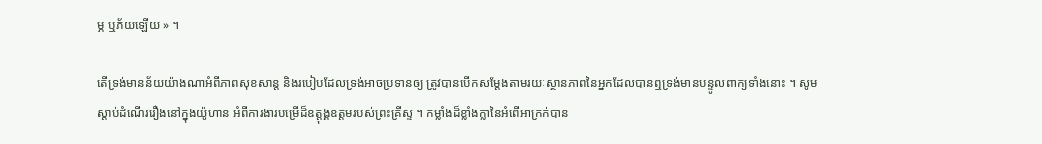ម្ភ ឬភ័យឡើយ » ។

តើទ្រង់មានន័យយ៉ាងណាអំពីភាពសុខសាន្ត និងរបៀបដែលទ្រង់អាចប្រទានឲ្យ ត្រូវបានបើកសម្តែងតាមរយៈស្ថានភាពនៃអ្នកដែលបានឮទ្រង់មានបន្ទូលពាក្យទាំងនោះ ។ សូមស្តាប់ដំណើររឿងនៅក្នុងយ៉ូហាន អំពីការងារបម្រើដ៏ឧត្តុង្គឧត្តមរបស់ព្រះគ្រីស្ទ ។ កម្លាំងដ៏ខ្លាំងក្លានៃអំពើអាក្រក់បាន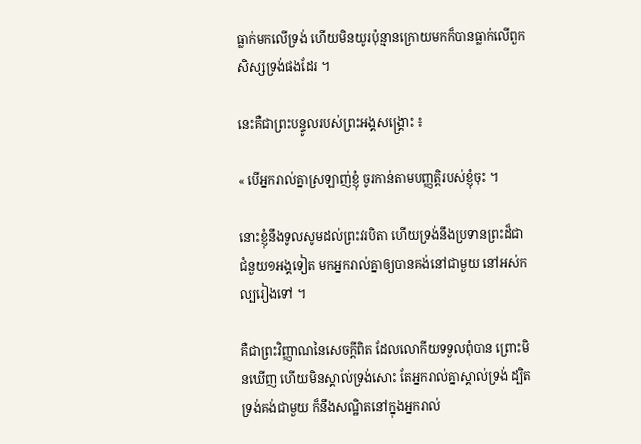ធ្លាក់មកលើទ្រង់ ហើយមិនយូរប៉ុន្មានក្រោយមកក៏បានធ្លាក់លើពួកសិស្សទ្រង់ផងដែរ ។

នេះគឺជាព្រះបន្ទូលរបស់ព្រះអង្គសង្គ្រោះ ៖

« បើអ្នករាល់គ្នាស្រឡាញ់ខ្ញុំ ចូរកាន់តាមបញ្ញត្តិរបស់ខ្ញុំចុះ ។

នោះខ្ញុំនឹងទូលសូមដល់ព្រះវរបិតា ហើយទ្រង់នឹងប្រទានព្រះដ៏ជាជំនួយ១អង្គទៀត មកអ្នករាល់គ្នាឲ្យបានគង់នៅជាមួយ នៅអស់កល្បរៀងទៅ ។

គឺជាព្រះវិញ្ញាណនៃសេចក្តីពិត ដែលលោកីយទទួលពុំបាន ព្រោះមិនឃើញ ហើយមិនស្គាល់ទ្រង់សោះ តែអ្នករាល់គ្នាស្គាល់ទ្រង់ ដ្បិតទ្រង់គង់ជាមួយ ក៏នឹងសណ្ឋិតនៅក្នុងអ្នករាល់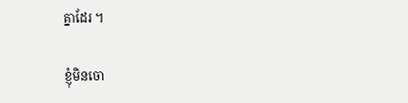គ្នាដែរ ។

ខ្ញុំមិនចោ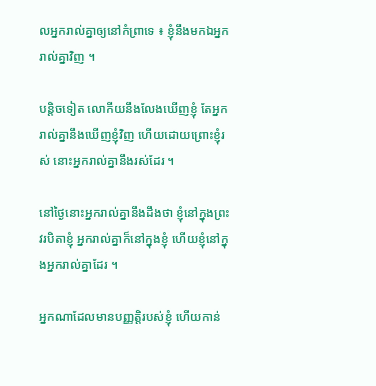លអ្នករាល់គ្នាឲ្យនៅកំព្រាទេ ៖ ខ្ញុំនឹងមកឯអ្នករាល់គ្នាវិញ ។

បន្តិចទៀត លោកីយនឹងលែងឃើញខ្ញុំ តែអ្នករាល់គ្នានឹងឃើញខ្ញុំវិញ ហើយដោយព្រោះខ្ញុំរស់ នោះអ្នករាល់គ្នានឹងរស់ដែរ ។

នៅថ្ងៃនោះអ្នករាល់គ្នានឹងដឹងថា ខ្ញុំនៅក្នុងព្រះវរបិតាខ្ញុំ អ្នករាល់គ្នាក៏នៅក្នុងខ្ញុំ ហើយខ្ញុំនៅក្នុងអ្នករាល់គ្នាដែរ ។

អ្នកណាដែលមានបញ្ញត្តិរបស់ខ្ញុំ ហើយកាន់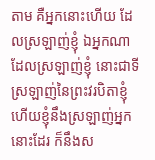តាម គឺអ្នកនោះហើយ ដែលស្រឡាញ់ខ្ញុំ ឯអ្នកណាដែលស្រឡាញ់ខ្ញុំ នោះជាទីស្រឡាញ់នៃព្រះវរបិតាខ្ញុំ ហើយខ្ញុំនឹងស្រឡាញ់អ្នកនោះដែរ ក៏នឹងស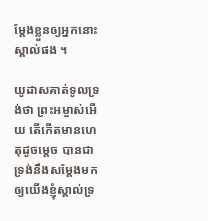ម្តែងខ្លួនឲ្យអ្នកនោះស្គាល់ផង ។

យូដាសគាត់ទូលទ្រង់ថា ព្រះអម្ចាស់អើយ តើកើតមានហេតុដូចម្តេច បានជាទ្រង់នឹងសម្តែងមកឲ្យយើងខ្ញុំស្គាល់ទ្រ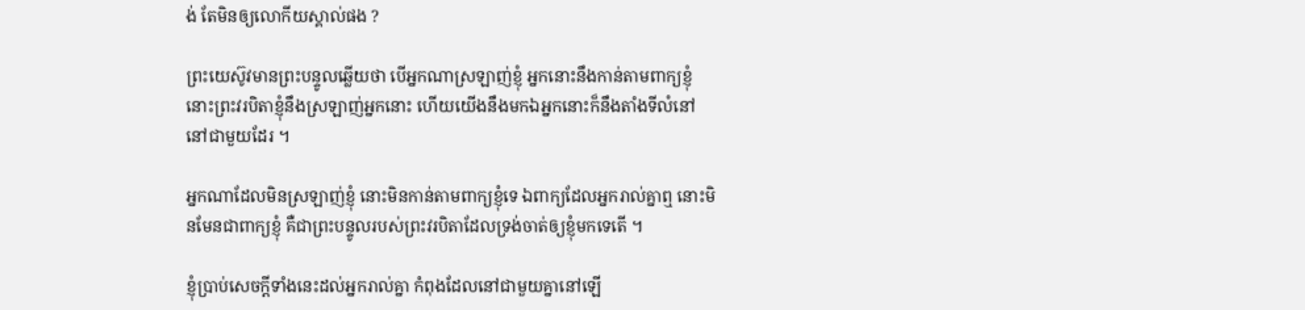ង់ តែមិនឲ្យលោកីយស្គាល់ផង ?

ព្រះយេស៊ូវមានព្រះបន្ទូលឆ្លើយថា បើអ្នកណាស្រឡាញ់ខ្ញុំ អ្នកនោះនឹងកាន់តាមពាក្យខ្ញុំ នោះព្រះវរបិតាខ្ញុំនឹងស្រឡាញ់អ្នកនោះ ហើយយើងនឹងមកឯអ្នកនោះក៏នឹងតាំងទីលំនៅនៅជាមួយដែរ ។

អ្នកណាដែលមិនស្រឡាញ់ខ្ញុំ នោះមិនកាន់តាមពាក្យខ្ញុំទេ ឯពាក្យដែលអ្នករាល់គ្នាឮ នោះមិនមែនជាពាក្យខ្ញុំ គឺជាព្រះបន្ទូលរបស់ព្រះវរបិតាដែលទ្រង់ចាត់ឲ្យខ្ញុំមកទេតើ ។

ខ្ញុំប្រាប់សេចក្តីទាំងនេះដល់អ្នករាល់គ្នា កំពុងដែលនៅជាមួយគ្នានៅឡើ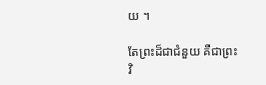យ ។

តែព្រះដ៏ជាជំនួយ គឺជាព្រះវិ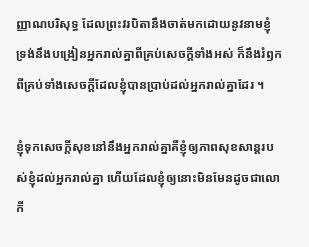ញ្ញាណបរិសុទ្ធ ដែលព្រះវរបិតានឹងចាត់មកដោយនូវនាមខ្ញុំ ទ្រង់នឹងបង្រៀនអ្នករាល់គ្នាពីគ្រប់សេចក្តីទាំងអស់ ក៏នឹងរំឭកពីគ្រប់ទាំងសេចក្តីដែលខ្ញុំបានប្រាប់ដល់អ្នករាល់គ្នាដែរ ។

ខ្ញុំទុកសេចក្តីសុខនៅនឹងអ្នករាល់គ្នាគឺខ្ញុំឲ្យភាពសុខសាន្តរបស់ខ្ញុំដល់អ្នករាល់គ្នា ហើយដែលខ្ញុំឲ្យនោះមិនមែនដូចជាលោកី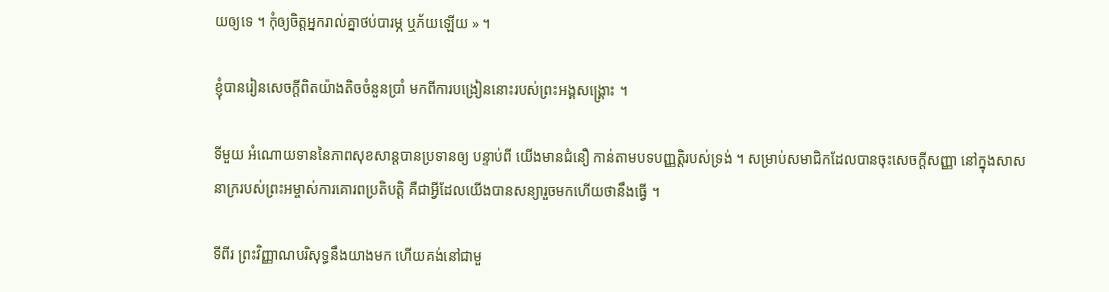យឲ្យទេ ។ កុំឲ្យចិត្តអ្នករាល់គ្នាថប់បារម្ភ ឬភ័យឡើយ » ។

ខ្ញុំបានរៀនសេចក្តីពិតយ៉ាងតិចចំនួនប្រាំ មកពីការបង្រៀននោះរបស់ព្រះអង្គសង្រ្គោះ ។

ទីមួយ អំណោយទាននៃភាពសុខសាន្តបានប្រទានឲ្យ បន្ទាប់ពី យើងមានជំនឿ កាន់តាមបទបញ្ញត្តិរបស់ទ្រង់ ។ សម្រាប់សមាជិកដែលបានចុះសេចក្តីសញ្ញា នៅក្នុងសាសនាក្ររបស់ព្រះអម្ចាស់ការគោរពប្រតិបត្តិ គឺជាអ្វីដែលយើងបានសន្យារួចមកហើយថានឹងធ្វើ ។

ទីពីរ ព្រះវិញ្ញាណបរិសុទ្ធនឹងយាងមក ហើយគង់នៅជាមួ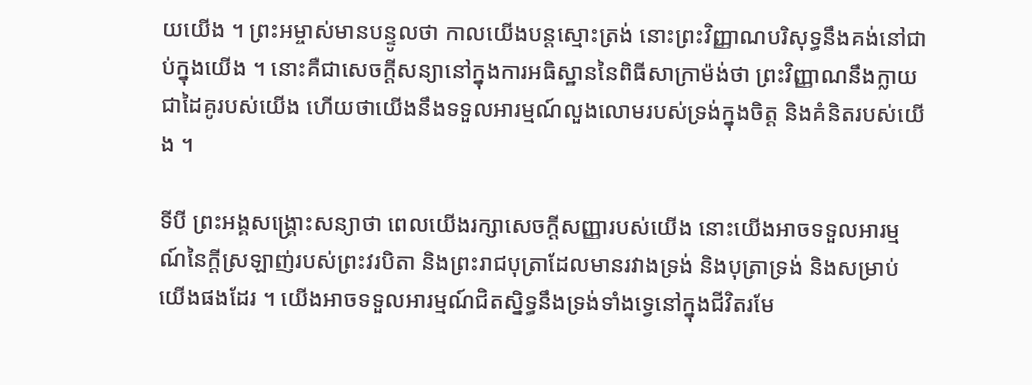យយើង ។ ព្រះអម្ចាស់មានបន្ទូលថា កាលយើងបន្តស្មោះត្រង់ នោះព្រះវិញ្ញាណបរិសុទ្ធនឹងគង់នៅជាប់ក្នុងយើង ។ នោះគឺជាសេចក្តីសន្យានៅក្នុងការអធិស្ឋាននៃពិធីសាក្រាម៉ង់ថា ព្រះវិញ្ញាណនឹងក្លាយជាដៃគូរបស់យើង ហើយថាយើងនឹងទទួលអារម្មណ៍លួងលោមរបស់ទ្រង់ក្នុងចិត្ត និងគំនិតរបស់យើង ។

ទីបី ព្រះអង្គសង្គ្រោះសន្យាថា ពេលយើងរក្សាសេចក្ដីសញ្ញារបស់យើង នោះយើងអាចទទួលអារម្មណ៍នៃក្ដីស្រឡាញ់របស់ព្រះវរបិតា និងព្រះរាជបុត្រាដែលមានរវាងទ្រង់ និងបុត្រាទ្រង់ និងសម្រាប់យើងផងដែរ ។ យើងអាចទទួលអារម្មណ៍ជិតស្និទ្ធនឹងទ្រង់ទាំងទ្វេនៅក្នុងជីវិតរមែ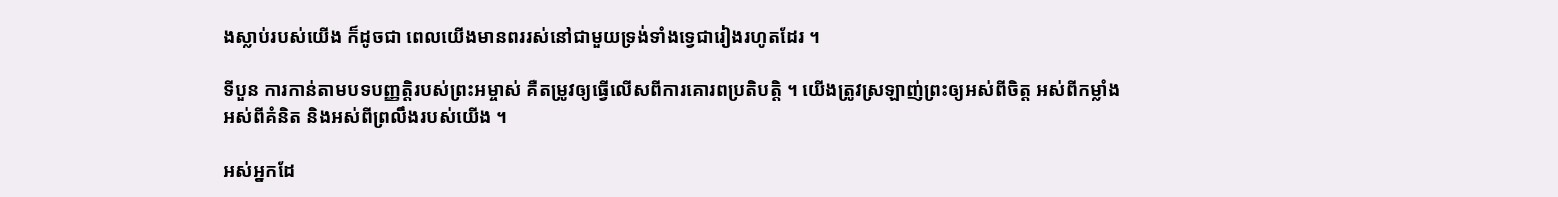ងស្លាប់របស់យើង ក៏ដូចជា ពេលយើងមានពររស់នៅជាមួយទ្រង់ទាំងទ្វេជារៀងរហូតដែរ ។

ទីបួន ការកាន់តាមបទបញ្ញត្តិរបស់ព្រះអម្ចាស់ គឺតម្រូវឲ្យធ្វើលើសពីការគោរពប្រតិបត្តិ ។ យើងត្រូវស្រឡាញ់ព្រះឲ្យអស់ពីចិត្ត អស់ពីកម្លាំង អស់ពីគំនិត និងអស់ពីព្រលឹងរបស់យើង ។

អស់អ្នកដែ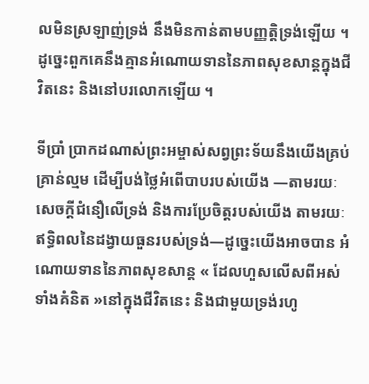លមិនស្រឡាញ់ទ្រង់ នឹងមិនកាន់តាមបញ្ញត្តិទ្រង់ឡើយ ។ ដូច្នេះពួកគេនឹងគ្មានអំណោយទាននៃភាពសុខសាន្តក្នុងជីវិតនេះ និងនៅបរលោកឡើយ ។

ទីប្រាំ ប្រាកដណាស់ព្រះអម្ចាស់សព្វព្រះទ័យនឹងយើងគ្រប់គ្រាន់ល្មម ដើម្បីបង់ថ្លៃអំពើបាបរបស់យើង —តាមរយៈសេចក្តីជំនឿលើទ្រង់ និងការប្រែចិត្តរបស់យើង តាមរយៈឥទ្ធិពលនៃដង្វាយធួនរបស់ទ្រង់—ដូច្នេះយើងអាចបាន អំណោយទាននៃភាពសុខសាន្ត « ដែលហួសលើសពីអស់ទាំងគំនិត »នៅក្នុងជីវិតនេះ និងជាមួយទ្រង់រហូ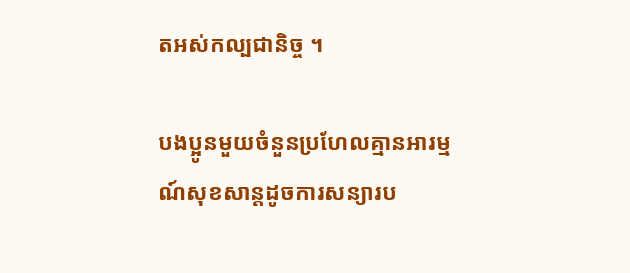តអស់កល្បជានិច្ច ។

បងប្អូនមួយចំនួនប្រហែលគ្មានអារម្មណ៍សុខសាន្តដូចការសន្យារប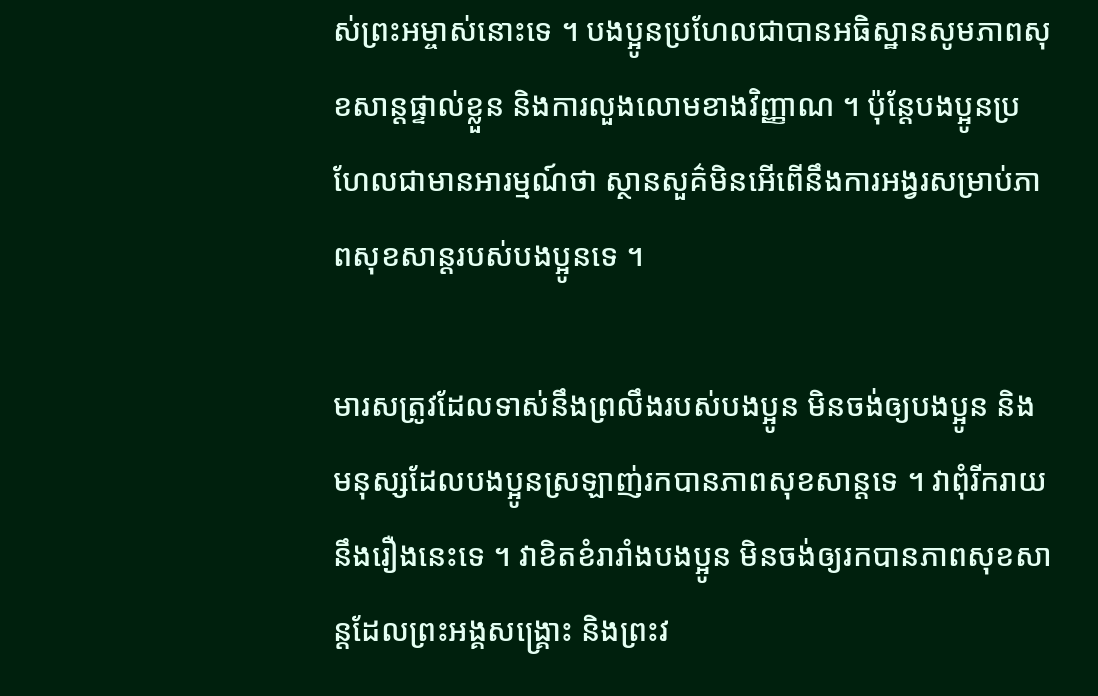ស់ព្រះអម្ចាស់នោះទេ ។ បងប្អូនប្រហែលជាបានអធិស្ឋានសូមភាពសុខសាន្តផ្ទាល់ខ្លួន និងការលួងលោមខាងវិញ្ញាណ ។ ប៉ុន្តែបងប្អូនប្រហែលជាមានអារម្មណ៍ថា ស្ថានសួគ៌មិនអើពើនឹងការអង្វរសម្រាប់ភាពសុខសាន្តរបស់បងប្អូនទេ ។

មារសត្រូវដែលទាស់នឹងព្រលឹងរបស់បងប្អូន មិនចង់ឲ្យបងប្អូន និងមនុស្សដែលបងប្អូនស្រឡាញ់រកបានភាពសុខសាន្តទេ ។ វាពុំរីករាយនឹងរឿងនេះទេ ។ វាខិតខំរារាំងបងប្អូន មិនចង់ឲ្យរកបានភាពសុខសាន្តដែលព្រះអង្គសង្រ្គោះ និងព្រះវ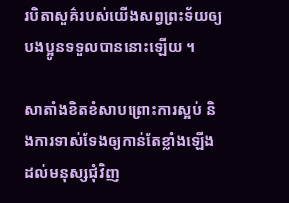របិតាសួគ៌របស់យើងសព្វព្រះទ័យឲ្យបងប្អូនទទួលបាននោះឡើយ ។

សាតាំងខិតខំសាបព្រោះការស្អប់ និងការទាស់ទែងឲ្យកាន់តែខ្លាំងឡើងដល់មនុស្សជុំវិញ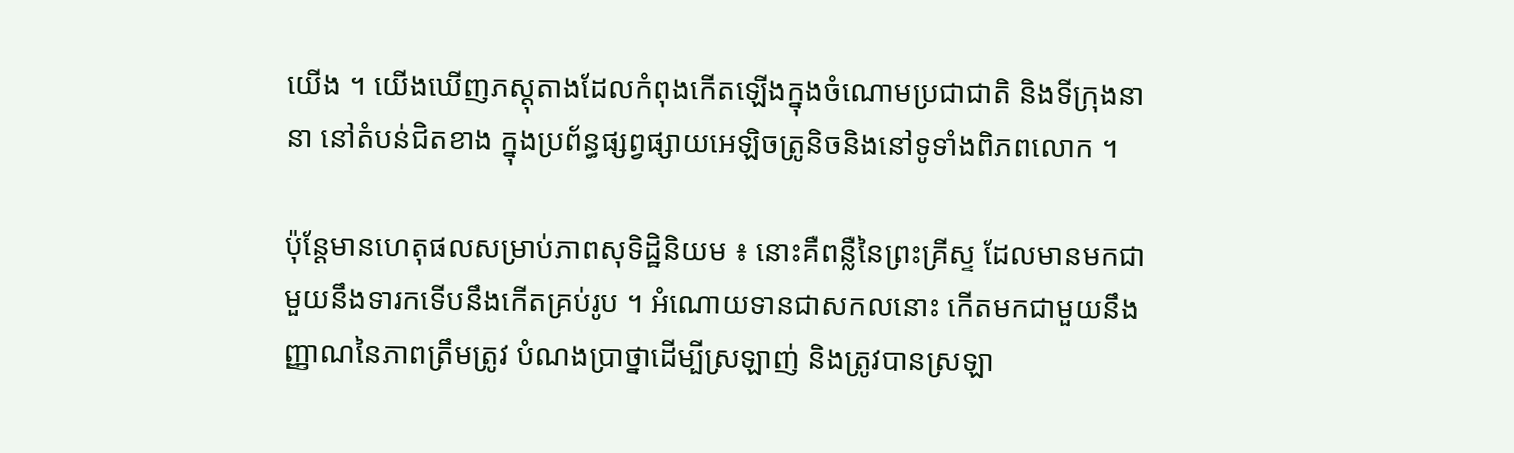យើង ។ យើងឃើញភស្តុតាងដែលកំពុងកើតឡើងក្នុងចំណោមប្រជាជាតិ និងទីក្រុងនានា នៅតំបន់ជិតខាង ក្នុងប្រព័ន្ធផ្សព្វផ្សាយអេឡិចត្រូនិចនិងនៅទូទាំងពិភពលោក ។

ប៉ុន្តែមានហេតុផលសម្រាប់ភាពសុទិដ្ឋិនិយម ៖ នោះគឺពន្លឺនៃព្រះគ្រីស្ទ ដែលមានមកជាមួយនឹងទារកទើបនឹងកើតគ្រប់រូប ។ អំណោយទានជាសកលនោះ កើតមកជាមួយនឹងញ្ញាណនៃភាពត្រឹមត្រូវ បំណងប្រាថ្នាដើម្បីស្រឡាញ់ និងត្រូវបានស្រឡា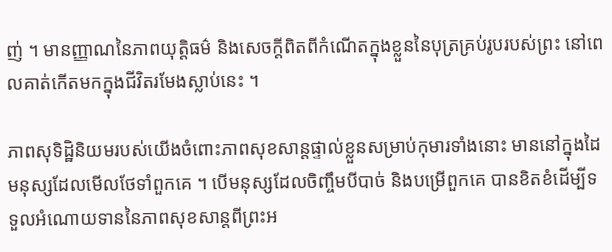ញ់ ។ មានញ្ញាណនៃភាពយុត្តិធម៌ និងសេចក្ដីពិតពីកំណើតក្នុងខ្លួននៃបុត្រគ្រប់រូបរបស់ព្រះ នៅពេលគាត់កើតមកក្នុងជីវិតរមែងស្លាប់នេះ ។

ភាពសុទិដ្ឋិនិយមរបស់យើងចំពោះភាពសុខសាន្តផ្ទាល់ខ្លួនសម្រាប់កុមារទាំងនោះ មាននៅក្នុងដៃមនុស្សដែលមើលថែទាំពួកគេ ។ បើមនុស្សដែលចិញ្ចឹមបីបាច់ និងបម្រើពួកគេ បានខិតខំដើម្បីទទួលអំណោយទាននៃភាពសុខសាន្តពីព្រះអ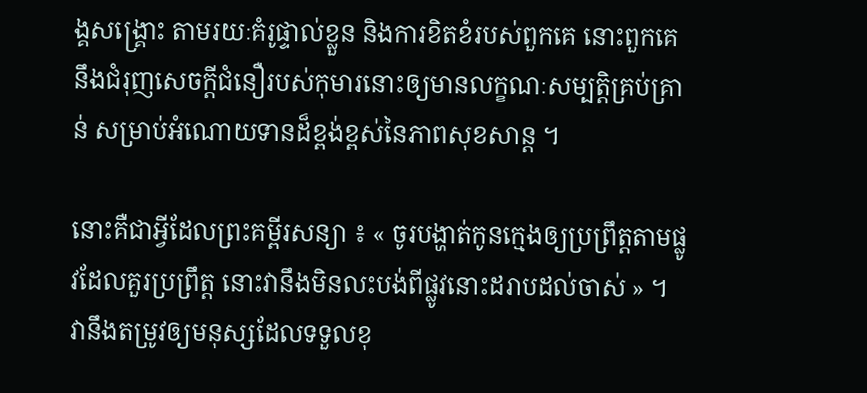ង្គសង្គ្រោះ តាមរយៈគំរូផ្ទាល់ខ្លួន និងការខិតខំរបស់ពួកគេ នោះពួកគេនឹងជំរុញសេចក្ដីជំនឿរបស់កុមារនោះឲ្យមានលក្ខណៈសម្បត្តិគ្រប់គ្រាន់ សម្រាប់អំណោយទានដ៏ខ្ពង់ខ្ពស់នៃភាពសុខសាន្ត ។

នោះគឺជាអ្វីដែលព្រះគម្ពីរសន្យា ៖ « ចូរបង្ហាត់កូនក្មេងឲ្យប្រព្រឹត្តតាមផ្លូវដែលគួរប្រព្រឹត្ត នោះវានឹងមិនលះបង់ពីផ្លូវនោះដរាបដល់ចាស់ » ។ វានឹងតម្រូវឲ្យមនុស្សដែលទទួលខុ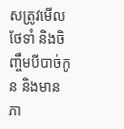សត្រូវមើលថែទាំ និងចិញ្ចឹមបីបាច់កូន និងមានភា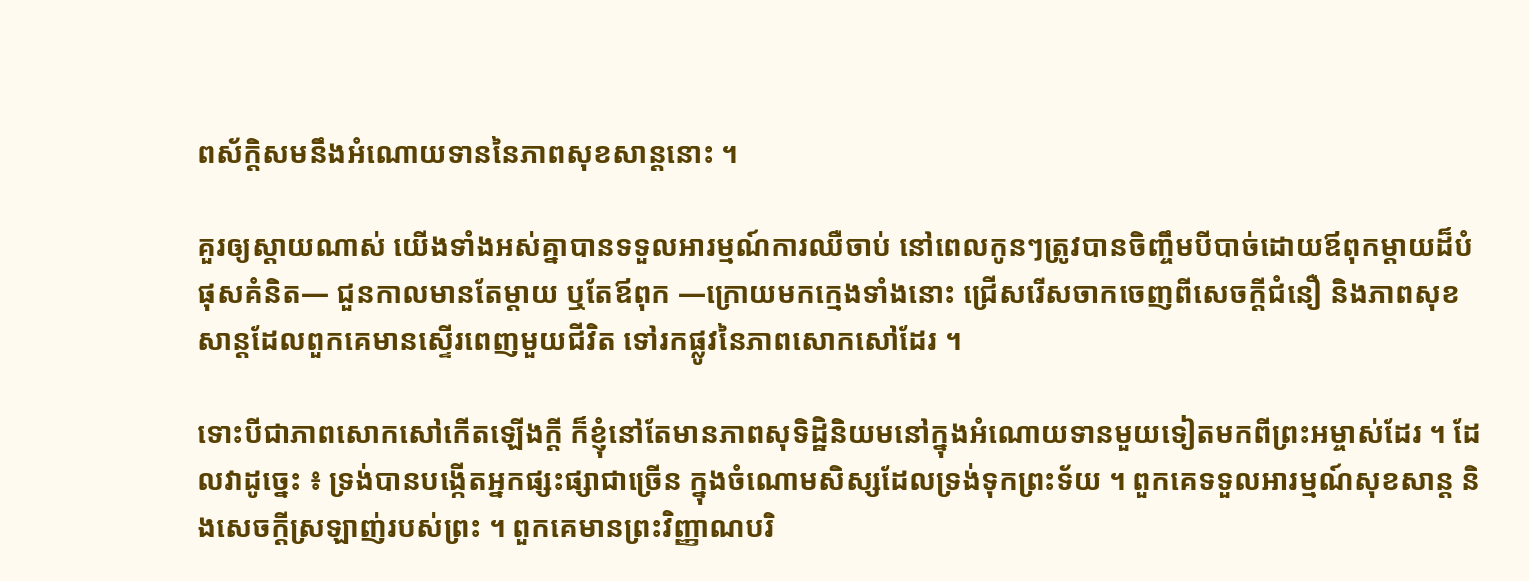ពស័ក្តិសមនឹងអំណោយទាននៃភាពសុខសាន្តនោះ ។

គួរឲ្យស្តាយណាស់ យើងទាំងអស់គ្នាបានទទួលអារម្មណ៍ការឈឺចាប់ នៅពេលកូនៗត្រូវបានចិញ្ចឹមបីបាច់ដោយឪពុកម្ដាយដ៏បំផុសគំនិត— ជួនកាលមានតែម្តាយ ឬតែឪពុក —ក្រោយមកក្មេងទាំងនោះ ជ្រើសរើសចាកចេញពីសេចក្តីជំនឿ និងភាពសុខសាន្តដែលពួកគេមានស្ទើរពេញមួយជីវិត ទៅរកផ្លូវនៃភាពសោកសៅដែរ ។

ទោះបីជាភាពសោកសៅកើតឡើងក្តី ក៏ខ្ញុំនៅតែមានភាពសុទិដ្ឋិនិយមនៅក្នុងអំណោយទានមួយទៀតមកពីព្រះអម្ចាស់ដែរ ។ ដែលវាដូច្នេះ ៖ ទ្រង់បានបង្កើតអ្នកផ្សះផ្សាជាច្រើន ក្នុងចំណោមសិស្សដែលទ្រង់ទុកព្រះទ័យ ។ ពួកគេទទួលអារម្មណ៍សុខសាន្ត និងសេចក្ដីស្រឡាញ់របស់ព្រះ ។ ពួកគេមានព្រះវិញ្ញាណបរិ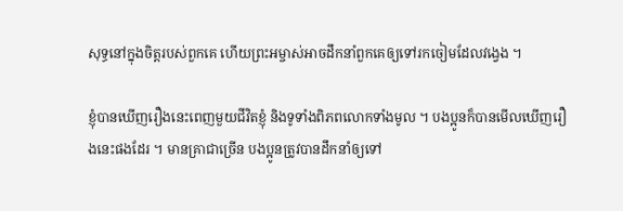សុទ្ធនៅក្នុងចិត្តរបស់ពួកគេ ហើយព្រះអម្ចាស់អាចដឹកនាំពួកគេឲ្យទៅរកចៀមដែលវង្វេង ។

ខ្ញុំបានឃើញរឿងនេះពេញមួយជីវិតខ្ញុំ និងទូទាំងពិភពលោកទាំងមូល ។ បងប្អូនក៏បានមើលឃើញរឿងនេះផងដែរ ។ មានគ្រាជាច្រើន បងប្អូនត្រូវបានដឹកនាំឲ្យទៅ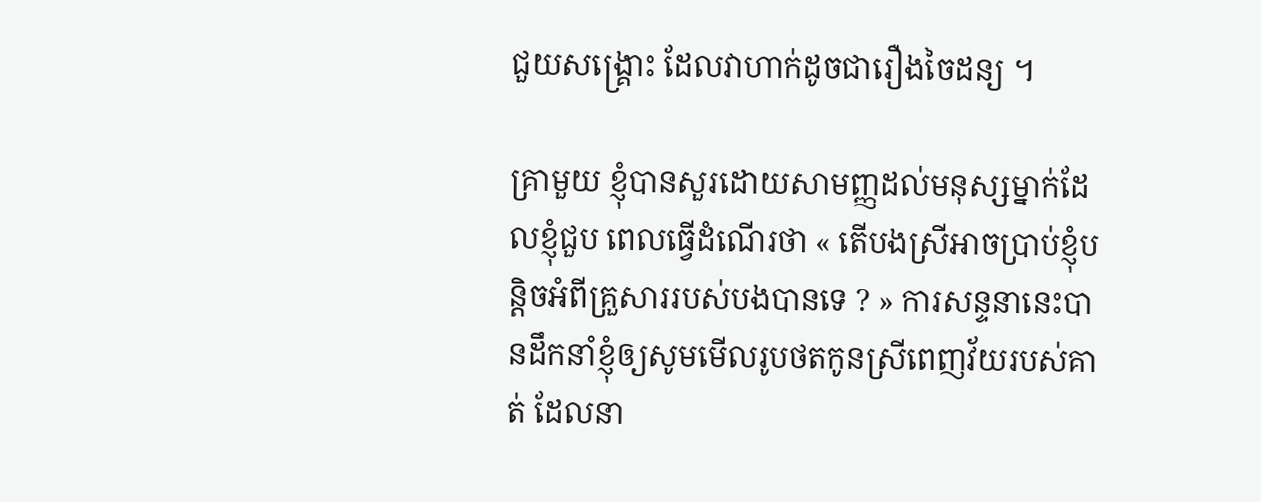ជួយសង្គ្រោះ ដែលវាហាក់ដូចជារឿងចៃដន្យ ។

គ្រាមួយ ខ្ញុំបានសួរដោយសាមញ្ញដល់មនុស្សម្នាក់ដែលខ្ញុំជួប ពេលធ្វើដំណើរថា « តើបងស្រីអាចប្រាប់ខ្ញុំបន្តិចអំពីគ្រួសាររបស់បងបានទេ ? » ការសន្ទនានេះបានដឹកនាំខ្ញុំឲ្យសូមមើលរូបថតកូនស្រីពេញវ័យរបស់គាត់ ដែលនា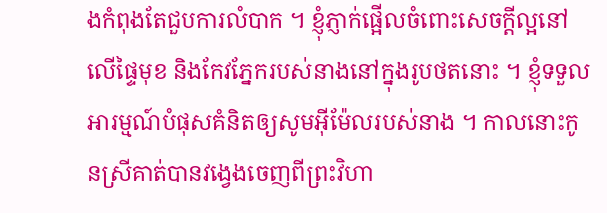ងកំពុងតែជួបការលំបាក ។ ខ្ញុំភ្ញាក់ផ្អើលចំពោះសេចក្តីល្អនៅលើផ្ទៃមុខ និងកែវភ្នែករបស់នាងនៅក្នុងរូបថតនោះ ។ ខ្ញុំទទួលអារម្មណ៍បំផុសគំនិតឲ្យសូមអ៊ីម៉ែលរបស់នាង ។ កាលនោះកូនស្រីគាត់បានវង្វេងចេញពីព្រះវិហា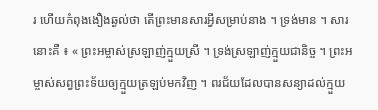រ ហើយកំពុងងឿងឆ្ងល់ថា តើព្រះមានសារអ្វីសម្រាប់នាង ។ ទ្រង់មាន ។ សារនោះគឺ ៖ « ព្រះអម្ចាស់ស្រឡាញ់ក្មួយស្រី ។ ទ្រង់ស្រឡាញ់ក្មួយជានិច្ច ។ ព្រះអម្ចាស់សព្វព្រះទ័យឲ្យក្មួយត្រឡប់មកវិញ ។ ពរជ័យដែលបានសន្យាដល់ក្មួយ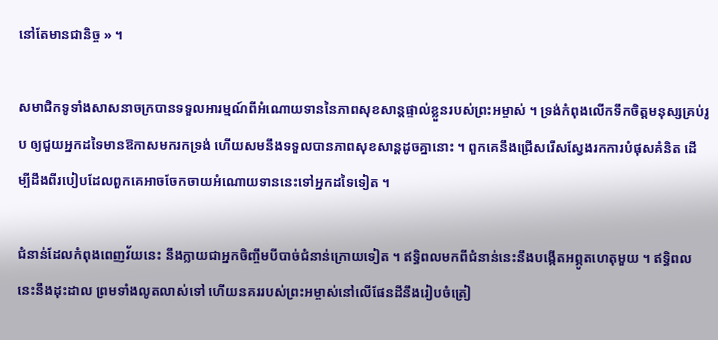នៅតែមានជានិច្ច » ។

សមាជិកទូទាំងសាសនាចក្របានទទួលអារម្មណ៍ពីអំណោយទាននៃភាពសុខសាន្តផ្ទាល់ខ្លួនរបស់ព្រះអម្ចាស់ ។ ទ្រង់កំពុងលើកទឹកចិត្តមនុស្សគ្រប់រូប ឲ្យជួយអ្នកដទៃមានឱកាសមករកទ្រង់ ហើយសមនឹងទទួលបានភាពសុខសាន្តដូចគ្នានោះ ។ ពួកគេនឹងជ្រើសរើសស្វែងរកការបំផុសគំនិត ដើម្បីដឹងពីរបៀបដែលពួកគេអាចចែកចាយអំណោយទាននេះទៅអ្នកដទៃទៀត ។

ជំនាន់ដែលកំពុងពេញវ័យនេះ នឹងក្លាយជាអ្នកចិញ្ចឹមបីបាច់ជំនាន់ក្រោយទៀត ។ ឥទ្ធិពលមកពីជំនាន់នេះនឹងបង្កើតអព្ភូតហេតុមួយ ។ ឥទ្ធិពលនេះនឹងដុះដាល ព្រមទាំងលូតលាស់ទៅ ហើយនគររបស់ព្រះអម្ចាស់នៅលើផែនដីនឹងរៀបចំត្រៀ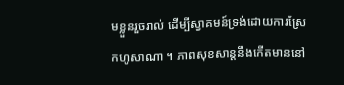មខ្លួនរួចរាល់ ដើម្បីស្វាគមន៍ទ្រង់ដោយការស្រែកហូសាណា ។ ភាពសុខសាន្ដនឹងកើតមាននៅ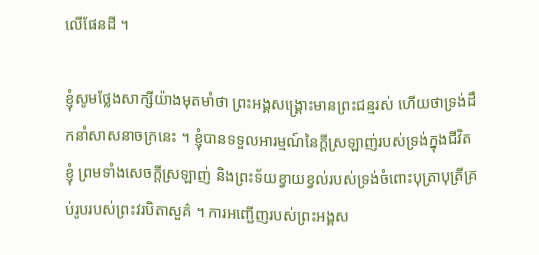លើផែនដី ។

ខ្ញុំសូមថ្លែងសាក្សីយ៉ាងមុតមាំថា ព្រះអង្គសង្គ្រោះមានព្រះជន្មរស់ ហើយថាទ្រង់ដឹកនាំសាសនាចក្រនេះ ។ ខ្ញុំបានទទួលអារម្មណ៍នៃក្ដីស្រឡាញ់របស់ទ្រង់ក្នុងជីវិតខ្ញុំ ព្រមទាំងសេចក្តីស្រឡាញ់ និងព្រះទ័យខ្វាយខ្វល់របស់ទ្រង់ចំពោះបុត្រាបុត្រីគ្រប់រូបរបស់ព្រះវរបិតាសួគ៌ ។ ការអញ្ជើញរបស់ព្រះអង្គស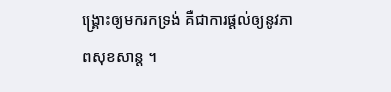ង្គ្រោះឲ្យមករកទ្រង់ គឺជាការផ្តល់ឲ្យនូវភាពសុខសាន្ត ។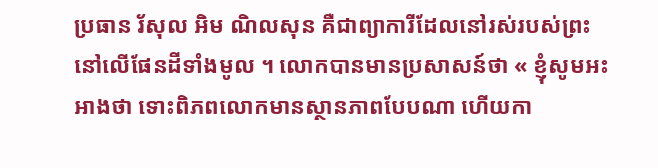ប្រធាន រ័សុល អិម ណិលសុន គឺជាព្យាការីដែលនៅរស់របស់ព្រះនៅលើផែនដីទាំងមូល ។ លោកបានមានប្រសាសន៍ថា « ខ្ញុំសូមអះអាងថា ទោះពិភពលោកមានស្ថានភាពបែបណា ហើយកា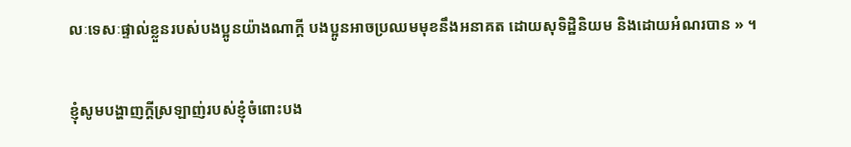លៈទេសៈផ្ទាល់ខ្លួនរបស់បងប្អូនយ៉ាងណាក្តី បងប្អូនអាចប្រឈមមុខនឹងអនាគត ដោយសុទិដ្ឋិនិយម និងដោយអំណរបាន » ។

ខ្ញុំសូមបង្ហាញក្ដីស្រឡាញ់របស់ខ្ញុំចំពោះបង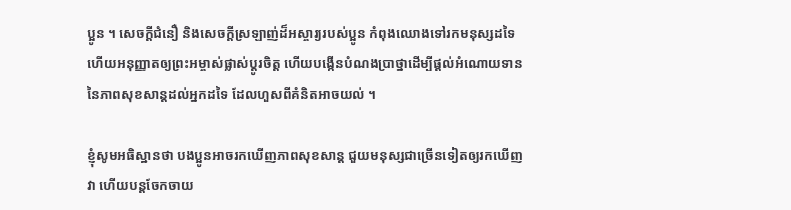ប្អូន ។ សេចក្ដីជំនឿ និងសេចក្ដីស្រឡាញ់ដ៏អស្ចារ្យរបស់ប្អូន កំពុងឈោងទៅរកមនុស្សដទៃ ហើយអនុញ្ញាតឲ្យព្រះអម្ចាស់ផ្លាស់ប្ដូរចិត្ត ហើយបង្កើនបំណងប្រាថ្នាដើម្បីផ្ដល់អំណោយទាននៃភាពសុខសាន្តដល់អ្នកដទៃ ដែលហួសពីគំនិតអាចយល់ ។

ខ្ញុំសូមអធិស្ឋានថា បងប្អូនអាចរកឃើញភាពសុខសាន្ត ជួយមនុស្សជាច្រើនទៀតឲ្យរកឃើញវា ហើយបន្តចែកចាយ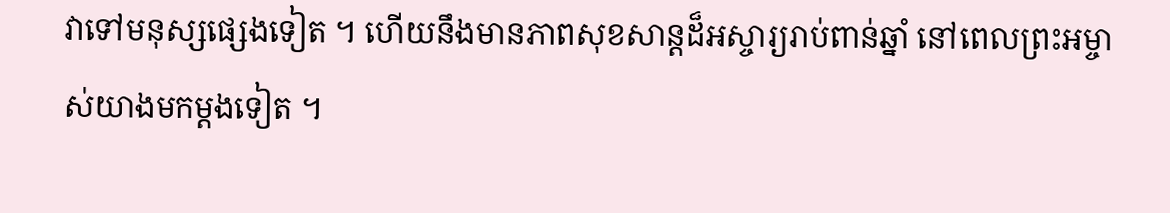វាទៅមនុស្សផ្សេងទៀត ។ ហើយនឹងមានភាពសុខសាន្តដ៏អស្ចារ្យរាប់ពាន់ឆ្នាំ នៅពេលព្រះអម្ចាស់យាងមកម្តងទៀត ។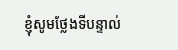ខ្ញុំសូមថ្លែងទីបន្ទាល់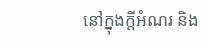នៅក្នុងក្តីអំណរ និង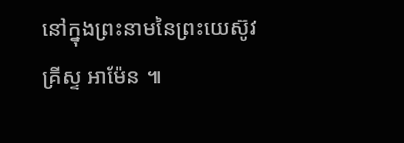នៅក្នុងព្រះនាមនៃព្រះយេស៊ូវគ្រីស្ទ អាម៉ែន ៕